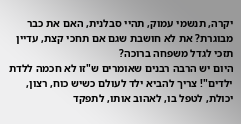יקרה, תנשמי עמוק, תהיי סבלנית, האם את כבר מבוגרת? את לא חושבת שגם אם תחכי קצת, עדיין תזכי לגדל משפחה ברוכה?
היום יש הרבה רבנים שאומרים ש"זו לא חכמה ללדת ילדים"! צריך להביא ילד לעולם כשיש כוח, רצון, יכולת, לטפל בו, לאהוב אותו, לתפקד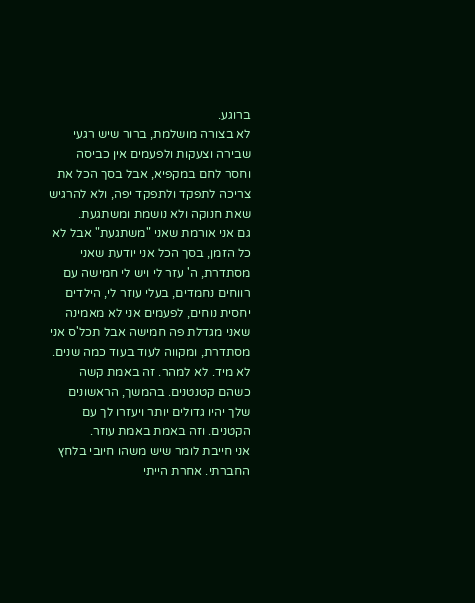ברוגע.
לא בצורה מושלמת, ברור שיש רגעי שבירה וצעקות ולפעמים אין כביסה וחסר לחם במקפיא, אבל בסך הכל את צריכה לתפקד ולתפקד יפה, ולא להרגיש שאת חנוקה ולא נושמת ומשתגעת.
גם אני אורמת שאני "משתגעת" אבל לא כל הזמן, בסך הכל אני יודעת שאני מסתדרת, ה' עזר לי ויש לי חמישה עם רווחים נחמדים, בעלי עוזר לי, הילדים יחסית נוחים, לפעמים אני לא מאמינה שאני מגדלת פה חמישה אבל תכל'ס אני מסתדרת, ומקווה לעוד בעוד כמה שנים.
לא מיד. לא למהר. זה באמת קשה כשהם קטנטנים. בהמשך, הראשונים שלך יהיו גדולים יותר ויעזרו לך עם הקטנים. וזה באמת באמת עוזר.
אני חייבת לומר שיש משהו חיובי בלחץ החברתי. אחרת הייתי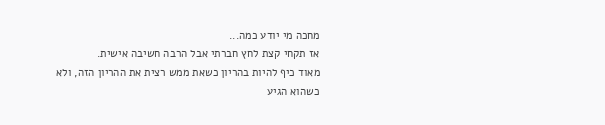מחכה מי יודע כמה...
אז תקחי קצת לחץ חברתי אבל הרבה חשיבה אישית.
מאוד כיף להיות בהריון כשאת ממש רצית את ההריון הזה, ולא כשהוא הגיע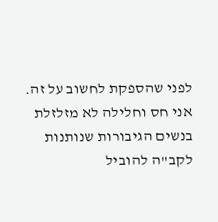לפני שהספקת לחשוב על זה.
אני חס וחלילה לא מזלזלת בנשים הגיבורות שנותנות לקב"ה להוביל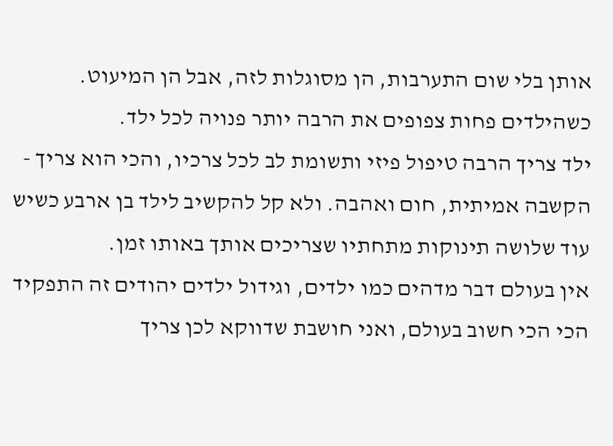אותן בלי שום התערבות, הן מסוגלות לזה, אבל הן המיעוט.
כשהילדים פחות צפופים את הרבה יותר פנויה לכל ילד.
ילד צריך הרבה טיפול פיזי ותשומת לב לכל צרכיו, והכי הוא צריך - הקשבה אמיתית, חום ואהבה. ולא קל להקשיב לילד בן ארבע כשיש עוד שלושה תינוקות מתחתיו שצריכים אותך באותו זמן.
אין בעולם דבר מדהים כמו ילדים, וגידול ילדים יהודים זה התפקיד הכי הכי חשוב בעולם, ואני חושבת שדווקא לכן צריך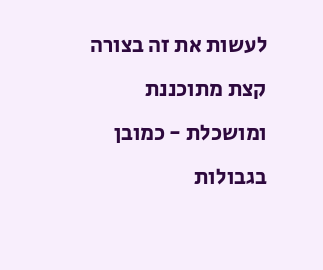לעשות את זה בצורה קצת מתוכננת ומושכלת - כמובן בגבולות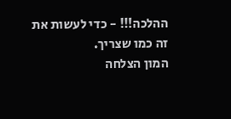ההלכה!!! - כדי לעשות את זה כמו שצריך.
המון הצלחה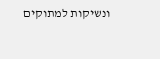ונשיקות למתוקים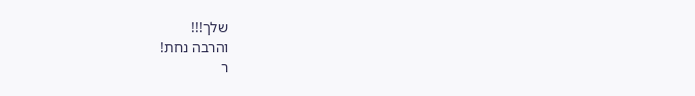שלך!!!
והרבה נחת!
ר